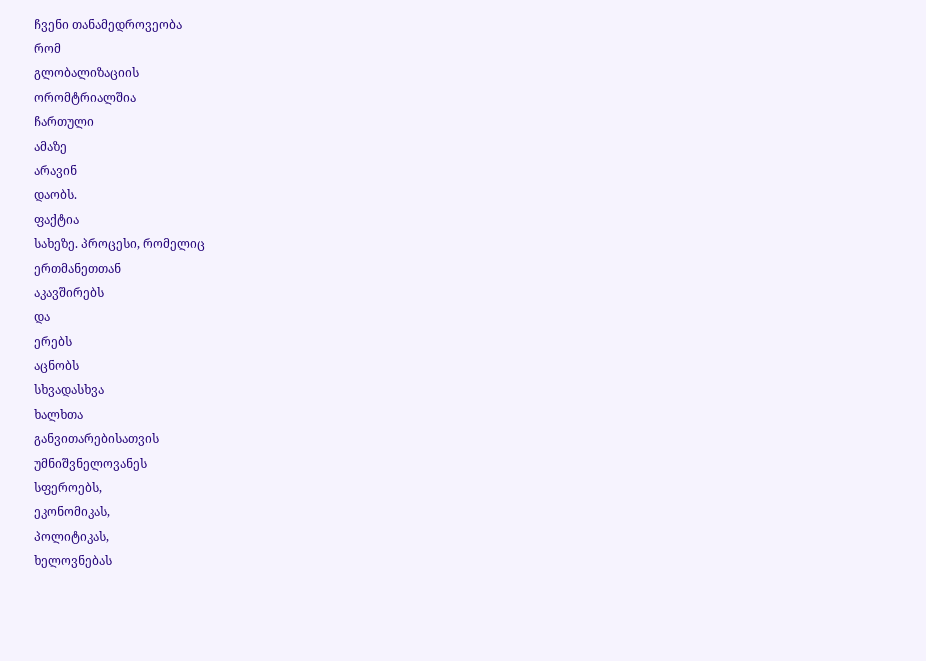ჩვენი თანამედროვეობა
რომ
გლობალიზაციის
ორომტრიალშია
ჩართული
ამაზე
არავინ
დაობს.
ფაქტია
სახეზე. პროცესი, რომელიც
ერთმანეთთან
აკავშირებს
და
ერებს
აცნობს
სხვადასხვა
ხალხთა
განვითარებისათვის
უმნიშვნელოვანეს
სფეროებს,
ეკონომიკას,
პოლიტიკას,
ხელოვნებას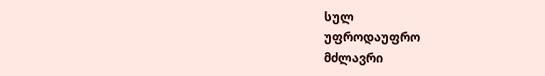სულ
უფროდაუფრო
მძლავრი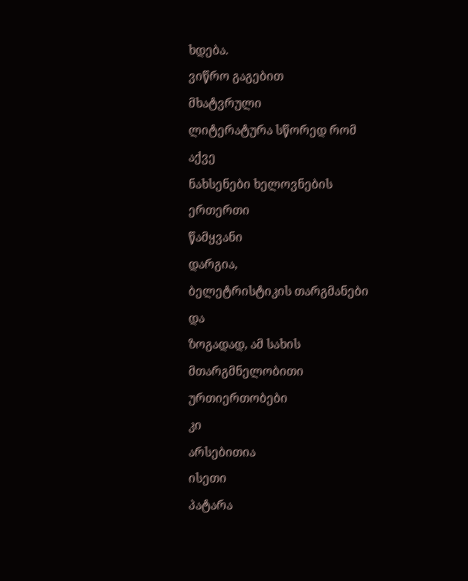ხდება.
ვიწრო გაგებით
მხატვრული
ლიტერატურა სწორედ რომ
აქვე
ნახსენები ხელოვნების
ერთერთი
წამყვანი
დარგია,
ბელეტრისტიკის თარგმანები
და
ზოგადად, ამ სახის
მთარგმნელობითი
ურთიერთობები
კი
არსებითია
ისეთი
პატარა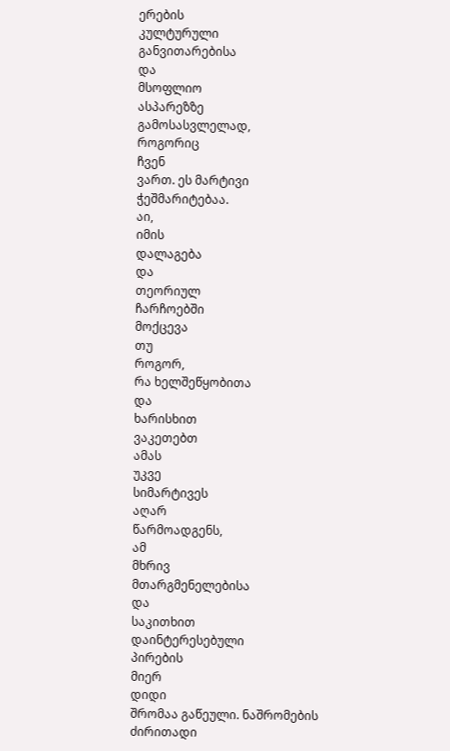ერების
კულტურული
განვითარებისა
და
მსოფლიო
ასპარეზზე
გამოსასვლელად,
როგორიც
ჩვენ
ვართ. ეს მარტივი
ჭეშმარიტებაა.
აი,
იმის
დალაგება
და
თეორიულ
ჩარჩოებში
მოქცევა
თუ
როგორ,
რა ხელშეწყობითა
და
ხარისხით
ვაკეთებთ
ამას
უკვე
სიმარტივეს
აღარ
წარმოადგენს,
ამ
მხრივ
მთარგმენელებისა
და
საკითხით
დაინტერესებული
პირების
მიერ
დიდი
შრომაა გაწეული. ნაშრომების
ძირითადი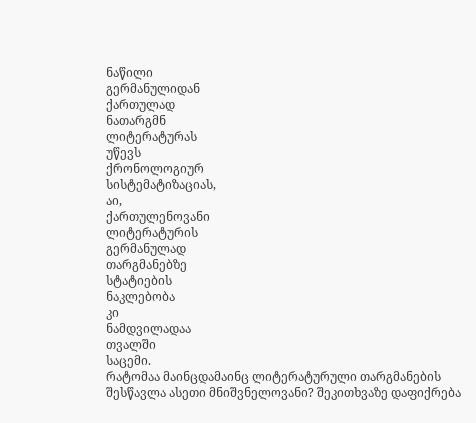ნაწილი
გერმანულიდან
ქართულად
ნათარგმნ
ლიტერატურას
უწევს
ქრონოლოგიურ
სისტემატიზაციას,
აი,
ქართულენოვანი
ლიტერატურის
გერმანულად
თარგმანებზე
სტატიების
ნაკლებობა
კი
ნამდვილადაა
თვალში
საცემი.
რატომაა მაინცდამაინც ლიტერატურული თარგმანების შესწავლა ასეთი მნიშვნელოვანი? შეკითხვაზე დაფიქრება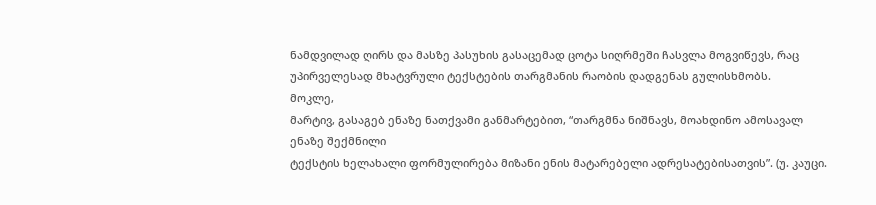ნამდვილად ღირს და მასზე პასუხის გასაცემად ცოტა სიღრმეში ჩასვლა მოგვიწევს, რაც უპირველესად მხატვრული ტექსტების თარგმანის რაობის დადგენას გულისხმობს.
მოკლე,
მარტივ, გასაგებ ენაზე ნათქვამი განმარტებით, “თარგმნა ნიშნავს, მოახდინო ამოსავალ ენაზე შექმნილი
ტექსტის ხელახალი ფორმულირება მიზანი ენის მატარებელი ადრესატებისათვის”. (უ. კაუცი.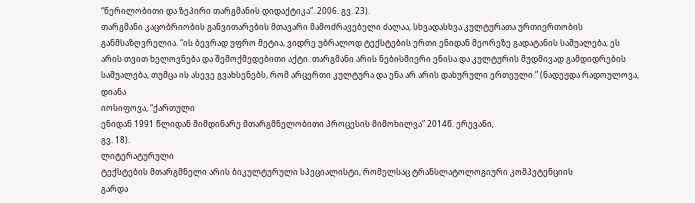“წერილობითი და ზეპირი თარგმანის დიდაქტიკა”. 2006. გვ. 23).
თარგმანი კაცობრიობის განვითარების მთავარი მამოძრავებელი ძალაა, სხვადასხვა კულტურათა ურთიერთობის განმსაზღვრელია. “ის ბევრად უფრო მეტია, ვიდრე უბრალოდ ტექსტების ერთი ენიდან მეორეზე გადატანის საშუალება; ეს არის თვით ხელოვნება და შემოქმედებითი აქტი. თარგმანი არის ნებისმიერი ენისა და კულტურის მუდმივად გამდიდრების საშუალება, თუმცა ის ასევე გვახსენებს, რომ არცერთი კულტურა და ენა არ არის დახურული ერთეული.” (ნადეჟდა რადოულოვა, დიანა
იოსიფოვა, “ქართული
ენიდან 1991 წლიდან მიმდინარე მთარგმნელობითი პროცესის მიმოხილვა” 2014წ. ერევანი,
გვ. 18).
ლიტერატურული
ტექსტების მთარგმნელი არის ბიკულტურული სპეციალისტი, რომელსაც ტრანსლატოლოგიური კომპეტენციის
გარდა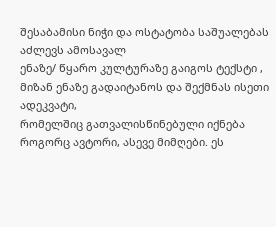შესაბამისი ნიჭი და ოსტატობა საშუალებას აძლევს ამოსავალ
ენაზე/ წყარო კულტურაზე გაიგოს ტექსტი , მიზან ენაზე გადაიტანოს და შექმნას ისეთი ადეკვატი,
რომელშიც გათვალისწინებული იქნება როგორც ავტორი, ასევე მიმღები. ეს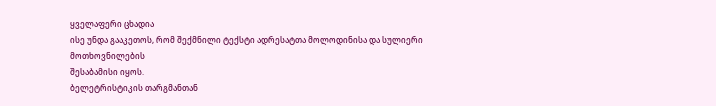ყველაფერი ცხადია
ისე უნდა გააკეთოს, რომ შექმნილი ტექსტი ადრესატთა მოლოდინისა და სულიერი მოთხოვნილების
შესაბამისი იყოს.
ბელეტრისტიკის თარგმანთან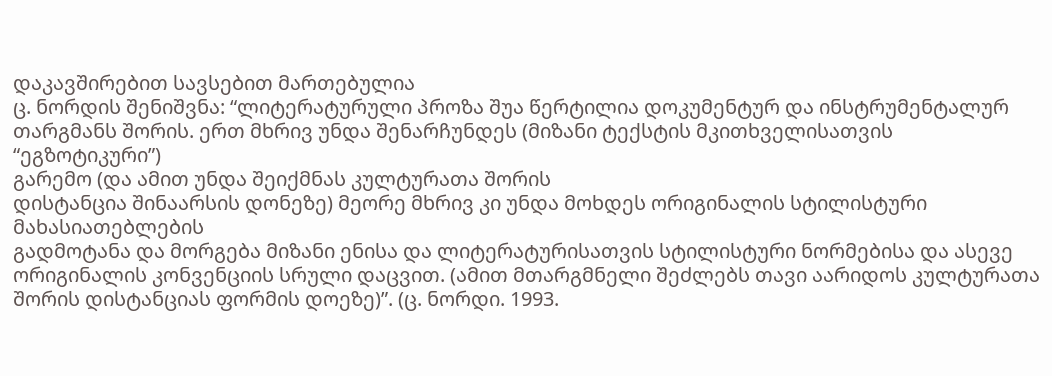დაკავშირებით სავსებით მართებულია
ც. ნორდის შენიშვნა: “ლიტერატურული პროზა შუა წერტილია დოკუმენტურ და ინსტრუმენტალურ
თარგმანს შორის. ერთ მხრივ უნდა შენარჩუნდეს (მიზანი ტექსტის მკითხველისათვის “ეგზოტიკური”)
გარემო (და ამით უნდა შეიქმნას კულტურათა შორის
დისტანცია შინაარსის დონეზე) მეორე მხრივ კი უნდა მოხდეს ორიგინალის სტილისტური მახასიათებლების
გადმოტანა და მორგება მიზანი ენისა და ლიტერატურისათვის სტილისტური ნორმებისა და ასევე
ორიგინალის კონვენციის სრული დაცვით. (ამით მთარგმნელი შეძლებს თავი აარიდოს კულტურათა
შორის დისტანციას ფორმის დოეზე)”. (ც. ნორდი. 1993.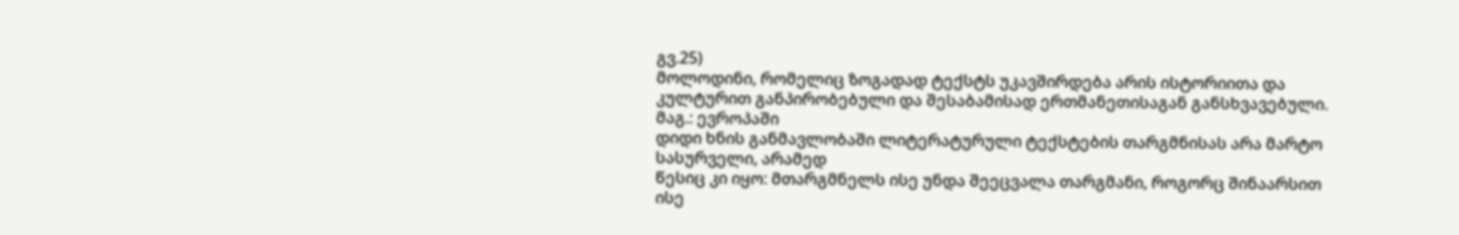გვ.25)
მოლოდინი, რომელიც ზოგადად ტექსტს უკავშირდება არის ისტორიითა და
კულტურით განპირობებული და შესაბამისად ერთმანეთისაგან განსხვავებული. მაგ.: ევროპაში
დიდი ხნის განმავლობაში ლიტერატურული ტექსტების თარგმნისას არა მარტო სასურველი, არამედ
წესიც კი იყო: მთარგმნელს ისე უნდა შეეცვალა თარგმანი, როგორც შინაარსით ისე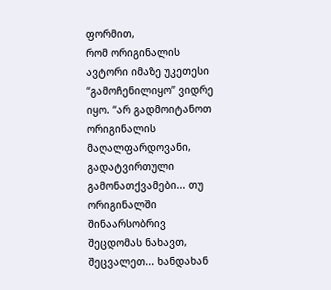ფორმით,
რომ ორიგინალის ავტორი იმაზე უკეთესი “გამოჩენილიყო” ვიდრე იყო. “არ გადმოიტანოთ ორიგინალის მაღალფარდოვანი, გადატვირთული
გამონათქვამები... თუ ორიგინალში შინაარსობრივ შეცდომას ნახავთ, შეცვალეთ... ხანდახან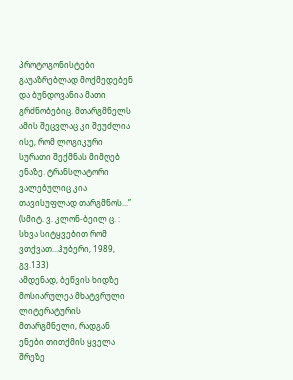პროტოგონისტები გაუაზრებლად მოქმედებენ და ბუნდოვანია მათი გრძნობებიც. მთარგმნელს
ამის შეცვლაც კი შეუძლია ისე, რომ ლოგიკური სურათი შექმნას მიმღებ ენაზე. ტრანსლატორი
ვალებულიც კია თავისუფლად თარგმნოს...” (სმიტ. ვ. კლონ-ბეილ ც. : სხვა სიტყვებით რომ
ვთქვათ...ჰუბერი, 1989, გვ.133)
ამდენად, ბეწვის ხიდზე მოსიარულეა მხატვრული ლიტერატურის
მთარგმნელი, რადგან ენები თითქმის ყველა შრეზე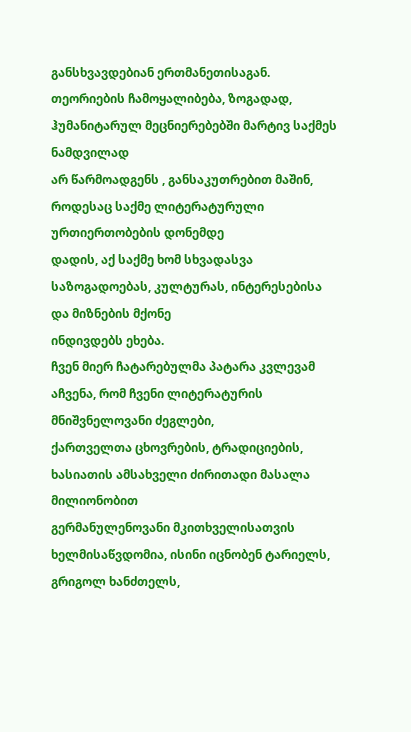განსხვავდებიან ერთმანეთისაგან. თეორიების ჩამოყალიბება, ზოგადად, ჰუმანიტარულ მეცნიერებებში მარტივ საქმეს ნამდვილად
არ წარმოადგენს , განსაკუთრებით მაშინ, როდესაც საქმე ლიტერატურული ურთიერთობების დონემდე
დადის, აქ საქმე ხომ სხვადასვა საზოგადოებას, კულტურას, ინტერესებისა და მიზნების მქონე
ინდივდებს ეხება.
ჩვენ მიერ ჩატარებულმა პატარა კვლევამ აჩვენა, რომ ჩვენი ლიტერატურის მნიშვნელოვანი ძეგლები,
ქართველთა ცხოვრების, ტრადიციების, ხასიათის ამსახველი ძირითადი მასალა მილიონობით
გერმანულენოვანი მკითხველისათვის ხელმისაწვდომია, ისინი იცნობენ ტარიელს, გრიგოლ ხანძთელს,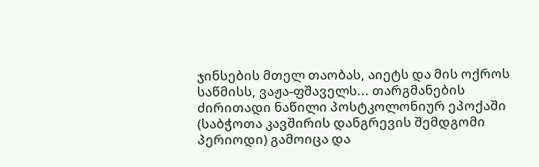ჯინსების მთელ თაობას, აიეტს და მის ოქროს საწმისს, ვაჟა-ფშაველს... თარგმანების ძირითადი ნაწილი პოსტკოლონიურ ეპოქაში
(საბჭოთა კავშირის დანგრევის შემდგომი პერიოდი) გამოიცა და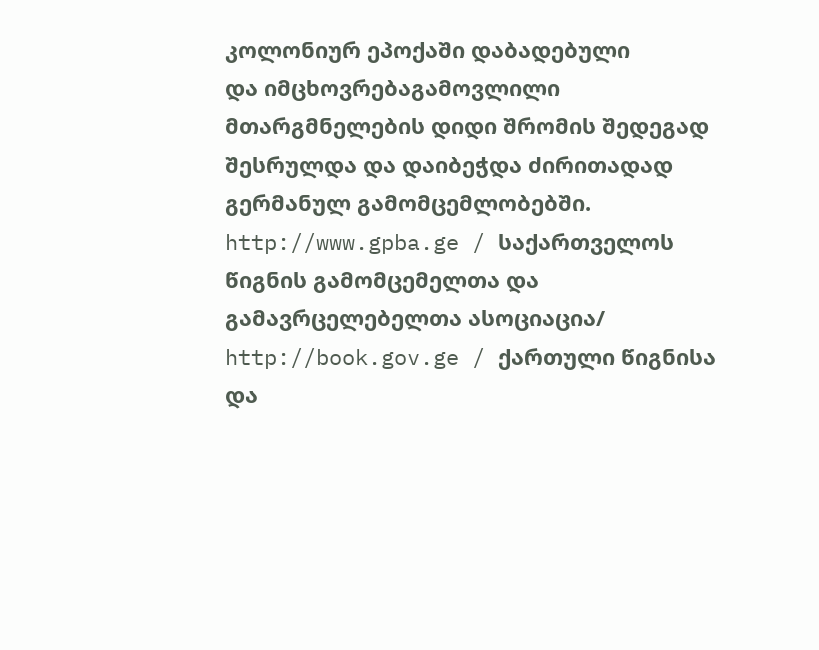კოლონიურ ეპოქაში დაბადებული
და იმცხოვრებაგამოვლილი მთარგმნელების დიდი შრომის შედეგად შესრულდა და დაიბეჭდა ძირითადად გერმანულ გამომცემლობებში.
http://www.gpba.ge / საქართველოს წიგნის გამომცემელთა და გამავრცელებელთა ასოციაცია/
http://book.gov.ge / ქართული წიგნისა და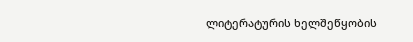ლიტერატურის ხელშეწყობის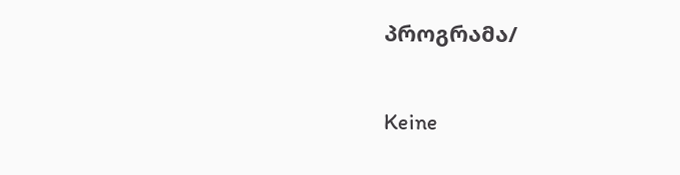პროგრამა/

Keine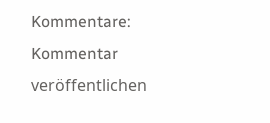Kommentare:
Kommentar veröffentlichen